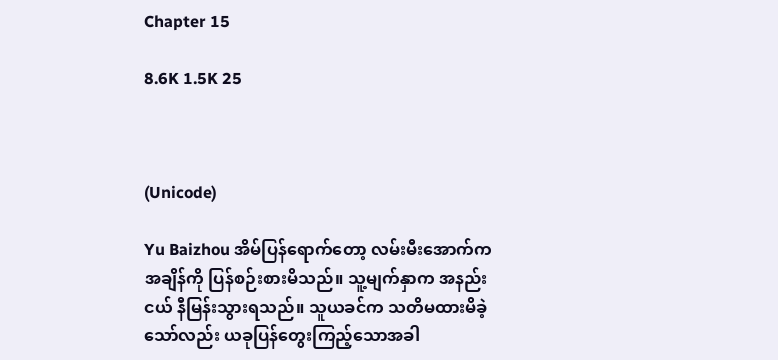Chapter 15

8.6K 1.5K 25



(Unicode)

Yu Baizhou အိမ်ပြန်ရောက်တော့ လမ်းမီးအောက်က အချိန်ကို ပြန်စဉ်းစားမိသည်။ သူ့မျက်နှာက အနည်းငယ် နီမြန်းသွားရသည်။ သူယခင်က သတိမထားမိခဲ့သော်လည်း ယခုပြန်တွေးကြည့်သောအခါ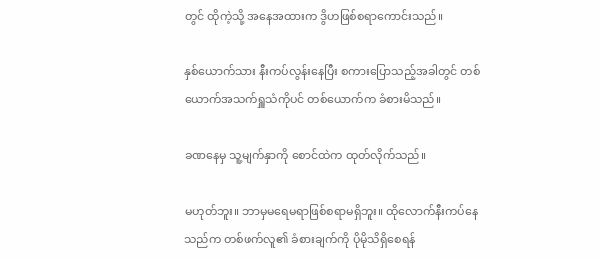တွင် ထိုကဲ့သို့ အနေအထားက ဒွိဟဖြစ်စရာကောင်းသည်။

နှစ်ယောက်သား နီးကပ်လွန်းနေပြီး စကားပြောသည့်အခါတွင် တစ်ယောက်အသက်ရှူသံကိုပင် တစ်ယောက်က ခံစားမိသည်။

ခဏနေမှ သူ့မျက်နှာကို စောင်ထဲက ထုတ်လိုက်သည်။

မဟုတ်ဘူး။ ဘာမှမရေမရာဖြစ်စရာမရှိဘူး။ ထိုလောက်နီးကပ်နေသည်က တစ်ဖက်လူ၏ ခံစားချက်ကို ပိုမိုသိရှိစေရန်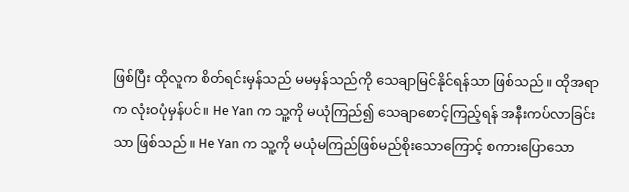ဖြစ်ပြီး ထိုလူက စိတ်ရင်းမှန်သည် မမမှန်သည်ကို သေချာမြင်နိုင်ရန်သာ ဖြစ်သည်။ ထိုအရာက လုံးဝပုံမှန်ပင်။ He Yan က သူ့ကို မယုံကြည်၍ သေချာစောင့်ကြည့်ရန် အနီးကပ်လာခြင်းသာ ဖြစ်သည်။ He Yan က သူ့ကို မယုံမကြည်ဖြစ်မည်စိုးသောကြောင့် စကားပြောသော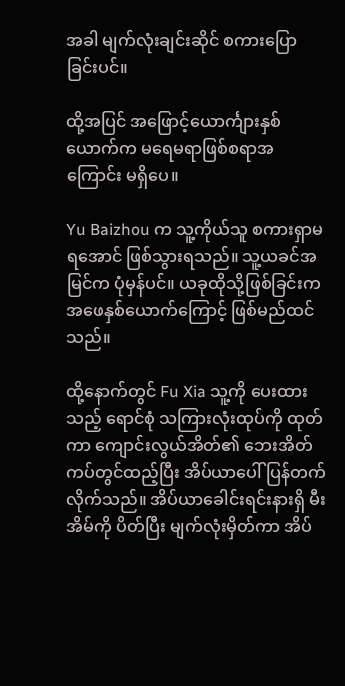အခါ မျက်လုံးချင်းဆိုင် စကားပြောခြင်းပင်။

ထို့အပြင် အဖြောင့်ယောင်္ကျားနှစ်ယောက်က မရေမရာဖြစ်စရာအကြောင်း မရှိပေ။

Yu Baizhou က သူ့ကိုယ်သူ စကားရှာမရအောင် ဖြစ်သွားရသည်။ သူ့ယခင်အမြင်က ပုံမှန်ပင်။ ယခုထိုသို့ဖြစ်ခြင်းက အဖေနှစ်ယောက်ကြောင့် ဖြစ်မည်ထင်သည်။

ထို့နောက်တွင် Fu Xia သူ့ကို ပေးထားသည့် ရောင်စုံ သကြားလုံးထုပ်ကို ထုတ်ကာ ကျောင်းလွယ်အိတ်၏ ဘေးအိတ်ကပ်တွင်ထည့်ပြီး အိပ်ယာပေါ် ပြန်တက်လိုက်သည်။ အိပ်ယာခေါင်းရင်းနားရှိ မီးအိမ်ကို ပိတ်ပြီး မျက်လုံးမှိတ်ကာ အိပ်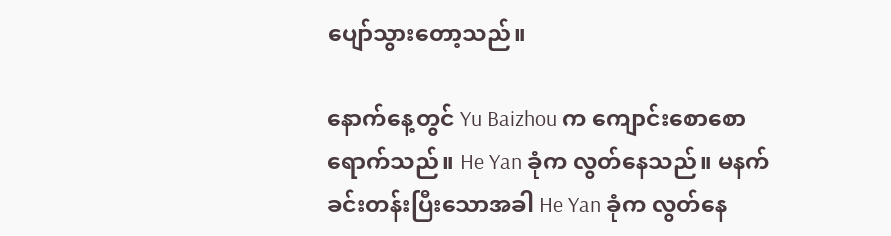ပျော်သွားတော့သည်။

နောက်နေ့တွင် Yu Baizhou က ကျောင်းစောစောရောက်သည်။ He Yan ခုံက လွတ်နေသည်။ မနက်ခင်းတန်းပြီးသောအခါ He Yan ခုံက လွတ်နေ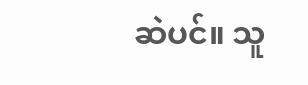ဆဲပင်။ သူ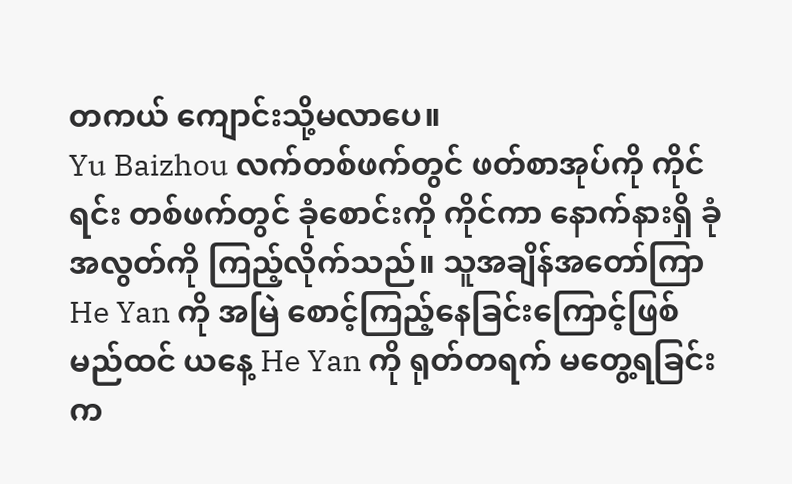တကယ် ကျောင်းသို့မလာပေ။
Yu Baizhou လက်တစ်ဖက်တွင် ဖတ်စာအုပ်ကို ကိုင်ရင်း တစ်ဖက်တွင် ခုံစောင်းကို ကိုင်ကာ နောက်နားရှိ ခုံအလွတ်ကို ကြည့်လိုက်သည်။ သူအချိန်အတော်ကြာ He Yan ကို အမြဲ စောင့်ကြည့်နေခြင်းကြောင့်ဖြစ်မည်ထင် ယနေ့ He Yan ကို ရုတ်တရက် မတွေ့ရခြင်းက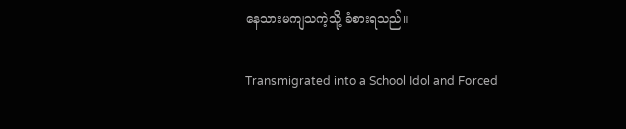နေသားမကျသကဲ့သို့ ခံစားရသည်။

Transmigrated into a School Idol and Forced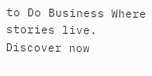to Do Business Where stories live. Discover now